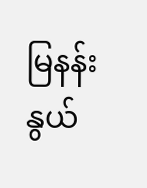မြနန်းနွယ်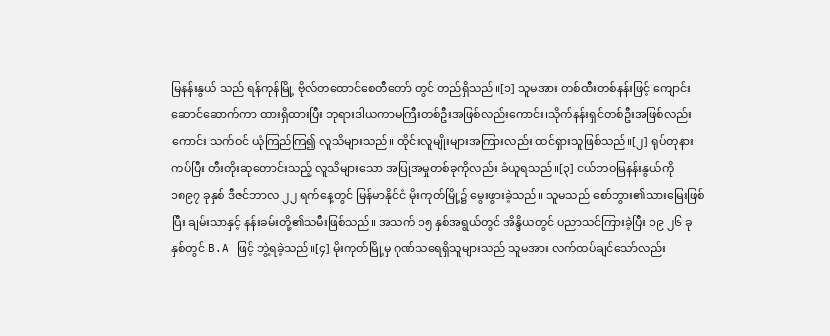မြနန်းနွယ် သည် ရန်ကုန်မြို့ ဗိုလ်တထောင်စေတီတော် တွင် တည်ရှိသည်။[၁] သူမအား တစ်ထီးတစ်နန်းဖြင့် ကျောင်းဆောင်ဆောက်ကာ ထားရှိထားပြီး ဘုရားဒါယကာမကြီးတစ်ဦးအဖြစ်လည်းကောင်း၊သိုက်နန်းရှင်တစ်ဦးအဖြစ်လည်းကောင်း သက်ဝင် ယုံကြည်ကြ၍ လူသိများသည်။ ထိုင်းလူမျိုးများအကြားလည်း ထင်ရှားသူဖြစ်သည်။[၂] ရုပ်တုနားကပ်ပြီး တီးတိုးဆုတောင်းသည့် လူသိများသော အပြုအမှုတစ်ခုကိုလည်း ခံယူရသည်။[၃] ငယ်ဘဝမြနန်းနွယ်ကို ၁၈၉၇ ခုနှစ် ဒီဇင်ဘာလ ၂၂ ရက်နေ့တွင် မြန်မာနိုင်ငံ မိုးကုတ်မြို့၌ မွေးဖွားခဲ့သည်။ သူမသည် စော်ဘွား၏သားမြေးဖြစ်ပြီး ချမ်းသာနှင့် နန်းခမ်းတို့၏သမီးဖြစ်သည်။ အသက် ၁၅ နှစ်အရွယ်တွင် အိန္ဒိယတွင် ပညာသင်ကြားခဲ့ပြီး ၁၉ ၂၆ ခုနှစ်တွင် B.A ဖြင့် ဘွဲ့ရခဲ့သည်။[၄] မိုးကုတ်မြို့မှ ဂုဏ်သရေရှိသူများသည် သူမအား လက်ထပ်ချင်သော်လည်း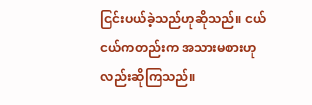ငြင်းပယ်ခဲ့သည်ဟုဆိုသည်။ ငယ်ငယ်ကတည်းက အသားမစားဟုလည်းဆိုကြသည်။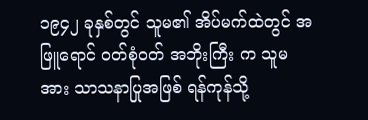၁၉၄၂ ခုနှစ်တွင် သူမ၏ အိပ်မက်ထဲတွင် အဖြူရောင် ဝတ်စုံဝတ် အဘိုးကြီး က သူမအား သာသနာပြုအဖြစ် ရန်ကုန်သို့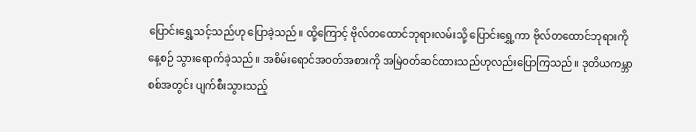ပြောင်းရွှေ့သင့်သည်ဟု ပြောခဲ့သည်။ ထို့ကြောင့် ဗိုလ်တထောင်ဘုရားလမ်းသို့ ပြောင်းရွှေ့ကာ ဗိုလ်တထောင်ဘုရားကို နေ့စဉ် သွားရောက်ခဲ့သည်။ အစိမ်းရောင်အဝတ်အစားကို အမြဲဝတ်ဆင်ထားသည်ဟုလည်းပြောကြသည်။ ဒုတိယကမ္ဘာစစ်အတွင်း ပျက်စီးသွားသည့်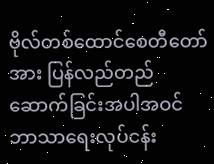ဗိုလ်တစ်ထောင်စေတီတော်အား ပြန်လည်တည်ဆောက်ခြင်းအပါအဝင် ဘာသာရေးလုပ်ငန်း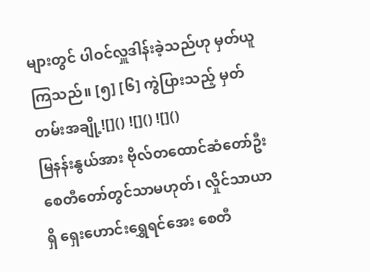များတွင် ပါဝင်လှူဒါန်းခဲ့သည်ဟု မှတ်ယူကြသည်။ [၅] [၆] ကွဲပြားသည့် မှတ်တမ်းအချို့![]() ![]() ![]()
မြနန်းနွယ်အား ဗိုလ်တထောင်ဆံတော်ဦးစေတီတော်တွင်သာမဟုတ်၊ လှိုင်သာယာရှိ ရှေးဟောင်းရွှေရင်အေး စေတီ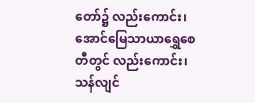တော်၌ လည်းကောင်း၊ အောင်မြေသာယာရွှေစေတီတွင် လည်းကောင်း၊ သန်လျင်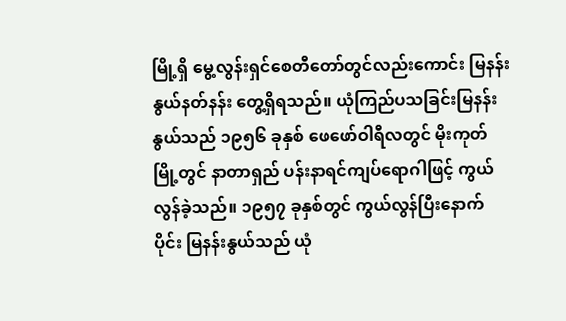မြို့ရှိ မွေ့လွန်းရှင်စေတီတော်တွင်လည်းကောင်း မြနန်းနွယ်နတ်နန်း တွေ့ရှိရသည်။ ယုံကြည်ပသခြင်းမြနန်းနွယ်သည် ၁၉၅၆ ခုနှစ် ဖေဖော်ဝါရီလတွင် မိုးကုတ်မြို့တွင် နာတာရှည် ပန်းနာရင်ကျပ်ရောဂါဖြင့် ကွယ်လွန်ခဲ့သည်။ ၁၉၅၇ ခုနှစ်တွင် ကွယ်လွန်ပြီးနောက်ပိုင်း မြနန်းနွယ်သည် ယုံ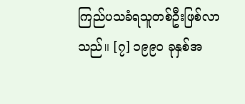ကြည်ပသခံရသူတစ်ဦးဖြစ်လာသည်။ [၇] ၁၉၉၀ ခုနှစ်အ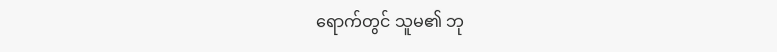ရောက်တွင် သူမ၏ ဘု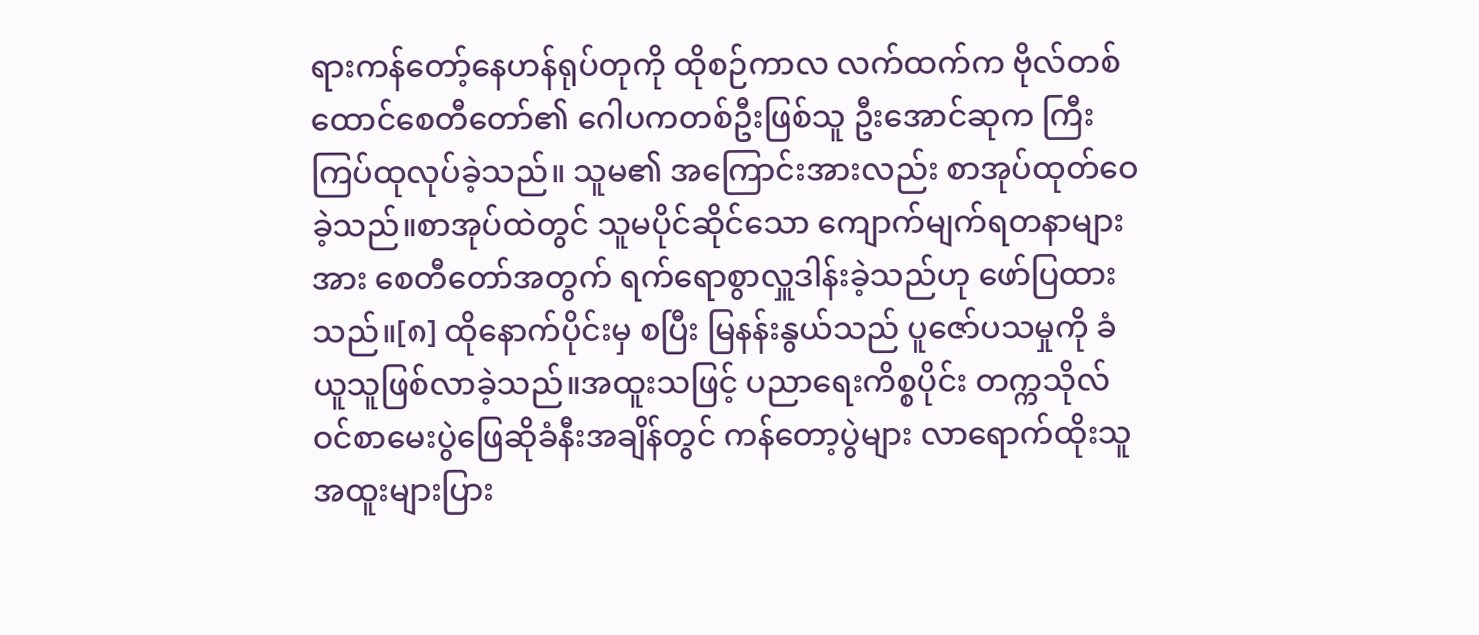ရားကန်တော့်နေဟန်ရုပ်တုကို ထိုစဉ်ကာလ လက်ထက်က ဗိုလ်တစ်ထောင်စေတီတော်၏ ဂေါပကတစ်ဦးဖြစ်သူ ဦးအောင်ဆုက ကြီးကြပ်ထုလုပ်ခဲ့သည်။ သူမ၏ အကြောင်းအားလည်း စာအုပ်ထုတ်ဝေခဲ့သည်။စာအုပ်ထဲတွင် သူမပိုင်ဆိုင်သော ကျောက်မျက်ရတနာများအား စေတီတော်အတွက် ရက်ရောစွာလှူဒါန်းခဲ့သည်ဟု ဖော်ပြထားသည်။[၈] ထိုနောက်ပိုင်းမှ စပြီး မြနန်းနွယ်သည် ပူဇော်ပသမှုကို ခံယူသူဖြစ်လာခဲ့သည်။အထူးသဖြင့် ပညာရေးကိစ္စပိုင်း တက္ကသိုလ်ဝင်စာမေးပွဲဖြေဆိုခံနီးအချိန်တွင် ကန်တော့ပွဲများ လာရောက်ထိုးသူ အထူးများပြား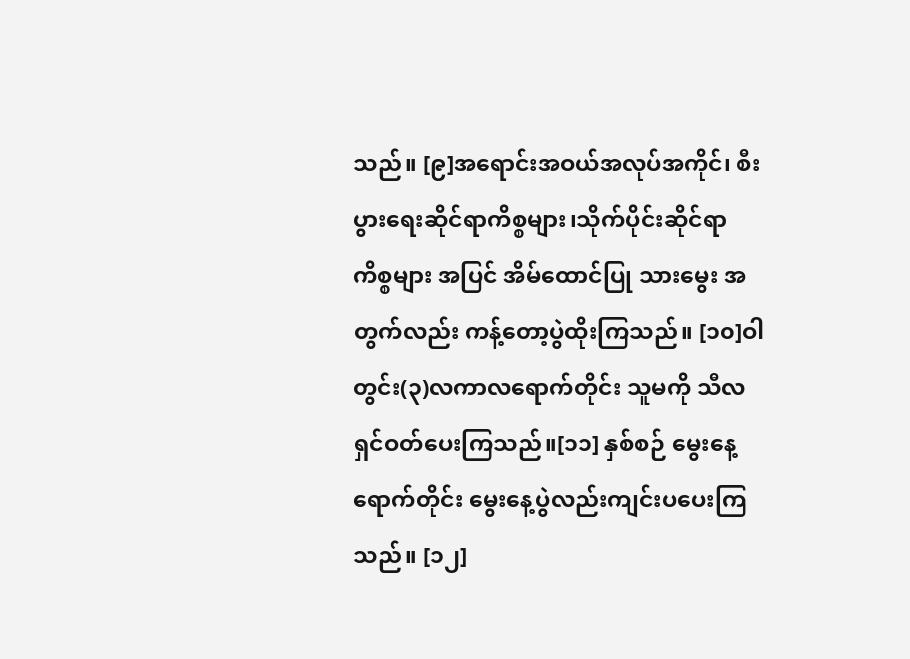သည်။ [၉]အရောင်းအဝယ်အလုပ်အကိုင်၊ စီးပွားရေးဆိုင်ရာကိစ္စများ၊သိုက်ပိုင်းဆိုင်ရာကိစ္စများ အပြင် အိမ်ထောင်ပြု သားမွေး အတွက်လည်း ကန့်တော့ပွဲထိုးကြသည်။ [၁၀]ဝါတွင်း(၃)လကာလရောက်တိုင်း သူမကို သီလရှင်ဝတ်ပေးကြသည်။[၁၁] နှစ်စဉ် မွေးနေ့ရောက်တိုင်း မွေးနေ့ပွဲလည်းကျင်းပပေးကြသည်။ [၁၂]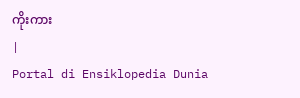ကိုးကား
|
Portal di Ensiklopedia Dunia